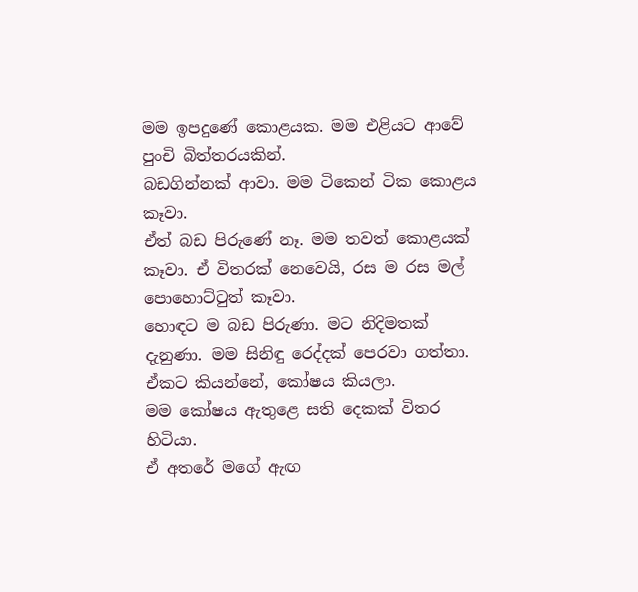මම ඉපදුණේ කොළයක. මම එළියට ආවේ පුංචි බිත්තරයකින්.
බඩගින්නක් ආවා. මම ටිකෙන් ටික කොළය කෑවා.
ඒත් බඩ පිරුණේ නෑ. මම තවත් කොළයක් කෑවා. ඒ විතරක් නෙවෙයි, රස ම රස මල් පොහොට්ටුත් කෑවා.
හොඳට ම බඩ පිරුණා. මට නිදිමතක් දැනුණා. මම සිනිඳු රෙද්දක් පෙරවා ගත්තා.
ඒකට කියන්නේ, කෝෂය කියලා.
මම කෝෂය ඇතුළෙ සති දෙකක් විතර හිටියා.
ඒ අතරේ මගේ ඇඟ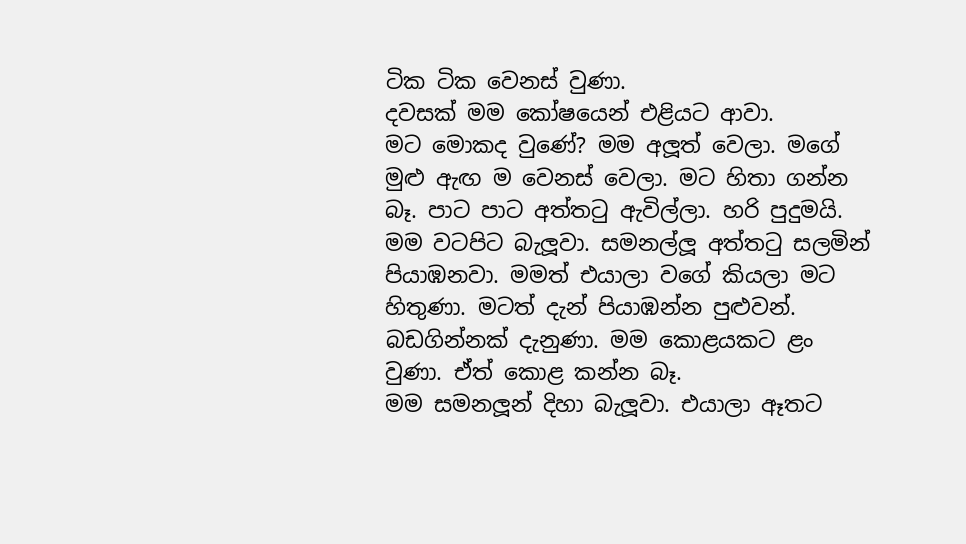ටික ටික වෙනස් වුණා.
දවසක් මම කෝෂයෙන් එළියට ආවා.
මට මොකද වුණේ? මම අලූත් වෙලා. මගේ මුළු ඇඟ ම වෙනස් වෙලා. මට හිතා ගන්න බෑ. පාට පාට අත්තටු ඇවිල්ලා. හරි පුදුමයි.
මම වටපිට බැලූවා. සමනල්ලූ අත්තටු සලමින් පියාඹනවා. මමත් එයාලා වගේ කියලා මට හිතුණා. මටත් දැන් පියාඹන්න පුළුවන්.
බඩගින්නක් දැනුණා. මම කොළයකට ළං වුණා. ඒත් කොළ කන්න බෑ.
මම සමනලූන් දිහා බැලූවා. එයාලා ඈතට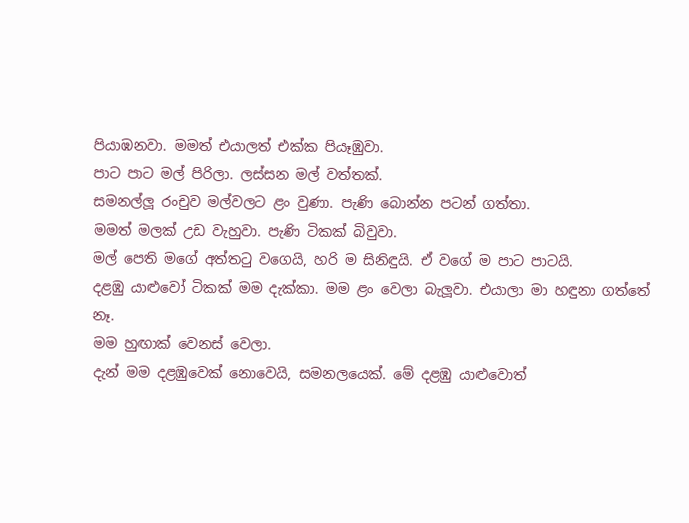පියාඹනවා. මමත් එයාලත් එක්ක පියෑඹුවා.
පාට පාට මල් පිරිලා. ලස්සන මල් වත්තක්.
සමනල්ලූ රංචුව මල්වලට ළං වුණා. පැණි බොන්න පටන් ගත්තා.
මමත් මලක් උඩ වැහුවා. පැණි ටිකක් බිවුවා.
මල් පෙති මගේ අත්තටු වගෙයි, හරි ම සිනිඳුයි. ඒ වගේ ම පාට පාටයි.
දළඹු යාළුවෝ ටිකක් මම දැක්කා. මම ළං වෙලා බැලූවා. එයාලා මා හඳුනා ගත්තේ නෑ.
මම හුඟාක් වෙනස් වෙලා.
දැන් මම දළඹුවෙක් නොවෙයි, සමනලයෙක්. මේ දළඹු යාළුවොත්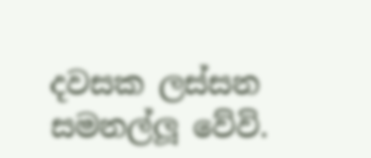දවසක ලස්සන සමනල්ලූ වේවි.